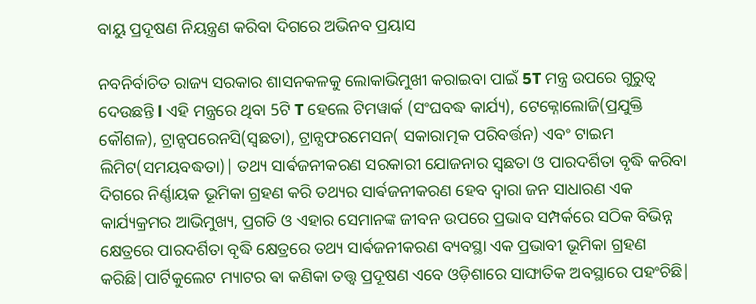ବାୟୁ ପ୍ରଦୂଷଣ ନିୟନ୍ତ୍ରଣ କରିବା ଦିଗରେ ଅଭିନବ ପ୍ରୟାସ

ନବନିର୍ବାଚିତ ରାଜ୍ୟ ସରକାର ଶାସନକଳକୁ ଲୋକାଭିମୁଖୀ କରାଇବା ପାଇଁ 5T ମନ୍ତ୍ର ଉପରେ ଗୁରୁତ୍ୱ ଦେଉଛନ୍ତି l ଏହି ମନ୍ତ୍ରରେ ଥିବା 5ଟି T ହେଲେ ଟିମୱାର୍କ (ସଂଘବଦ୍ଧ କାର୍ଯ୍ୟ), ଟେକ୍ନୋଲୋଜି(ପ୍ରଯୁକ୍ତି କୌଶଳ), ଟ୍ରାନ୍ସପରେନସି(ସ୍ୱଛତା), ଟ୍ରାନ୍ସଫରମେସନ( ସକାରାତ୍ମକ ପରିବର୍ତ୍ତନ) ଏବଂ ଟାଇମ ଲିମିଟ(ସମୟବଦ୍ଧତା)| ତଥ୍ୟ ସାର୍ଵଜନୀକରଣ ସରକାରୀ ଯୋଜନାର ସ୍ୱଛତା ଓ ପାରଦର୍ଶିତା ବୃଦ୍ଧି କରିବା ଦିଗରେ ନିର୍ଣ୍ଣାୟକ ଭୂମିକା ଗ୍ରହଣ କରି ତଥ୍ୟର ସାର୍ଵଜନୀକରଣ ହେବ ଦ୍ୱାରା ଜନ ସାଧାରଣ ଏକ କାର୍ଯ୍ୟକ୍ରମର ଆଭିମୁଖ୍ୟ, ପ୍ରଗତି ଓ ଏହାର ସେମାନଙ୍କ ଜୀବନ ଉପରେ ପ୍ରଭାବ ସମ୍ପର୍କରେ ସଠିକ ବିଭିନ୍ନ କ୍ଷେତ୍ରରେ ପାରଦର୍ଶିତା ବୃଦ୍ଧି କ୍ଷେତ୍ରରେ ତଥ୍ୟ ସାର୍ଵଜନୀକରଣ ବ୍ୟବସ୍ଥା ଏକ ପ୍ରଭାବୀ ଭୂମିକା ଗ୍ରହଣ କରିଛି|ପାର୍ଟିକୁଲେଟ ମ୍ୟାଟର ଵା କଣିକା ତତ୍ତ୍ୱ ପ୍ରଦୂଷଣ ଏବେ ଓଡ଼ିଶାରେ ସାଙ୍ଘାତିକ ଅବସ୍ଥାରେ ପହଂଚିଛି|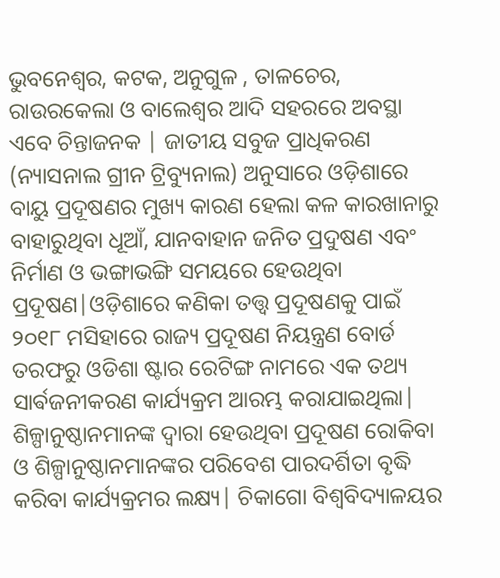ଭୁବନେଶ୍ୱର, କଟକ, ଅନୁଗୁଳ , ତାଳଚେର, ରାଉରକେଲା ଓ ବାଲେଶ୍ୱର ଆଦି ସହରରେ ଅବସ୍ଥା ଏବେ ଚିନ୍ତାଜନକ | ଜାତୀୟ ସବୁଜ ପ୍ରାଧିକରଣ (ନ୍ୟାସନାଲ ଗ୍ରୀନ ଟ୍ରିବ୍ୟୁନାଲ) ଅନୁସାରେ ଓଡ଼ିଶାରେ ବାୟୁ ପ୍ରଦୂଷଣର ମୁଖ୍ୟ କାରଣ ହେଲା କଳ କାରଖାନାରୁ ବାହାରୁଥିବା ଧୂଆଁ, ଯାନବାହାନ ଜନିତ ପ୍ରଦୁଷଣ ଏବଂ ନିର୍ମାଣ ଓ ଭଙ୍ଗାଭଙ୍ଗି ସମୟରେ ହେଉଥିବା ପ୍ରଦୂଷଣ|ଓଡ଼ିଶାରେ କଣିକା ତତ୍ତ୍ୱ ପ୍ରଦୂଷଣକୁ ପାଇଁ ୨୦୧୮ ମସିହାରେ ରାଜ୍ୟ ପ୍ରଦୂଷଣ ନିୟନ୍ତ୍ରଣ ବୋର୍ଡ ତରଫରୁ ଓଡିଶା ଷ୍ଟାର ରେଟିଙ୍ଗ ନାମରେ ଏକ ତଥ୍ୟ ସାର୍ଵଜନୀକରଣ କାର୍ଯ୍ୟକ୍ରମ ଆରମ୍ଭ କରାଯାଇଥିଲା| ଶିଳ୍ପାନୁଷ୍ଠାନମାନଙ୍କ ଦ୍ୱାରା ହେଉଥିବା ପ୍ରଦୂଷଣ ରୋକିବା ଓ ଶିଳ୍ପାନୁଷ୍ଠାନମାନଙ୍କର ପରିବେଶ ପାରଦର୍ଶିତା ବୃଦ୍ଧି କରିବା କାର୍ଯ୍ୟକ୍ରମର ଲକ୍ଷ୍ୟ| ଚିକାଗୋ ବିଶ୍ୱବିଦ୍ୟାଳୟର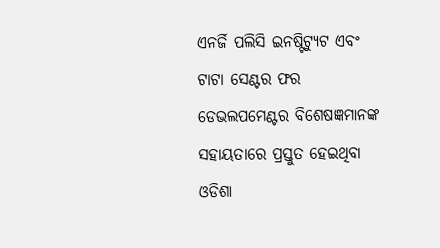ଏନର୍ଜି ପଲିସି ଇନଷ୍ଟିଟ୍ୟୁଟ ଏବଂ ଟାଟା ସେଣ୍ଟର ଫର ଡେଭଲପମେଣ୍ଟର ବିଶେଷଜ୍ଞମାନଙ୍କ ସହାୟତାରେ ପ୍ରସ୍ତୁତ ହେଇଥିବା ଓଡିଶା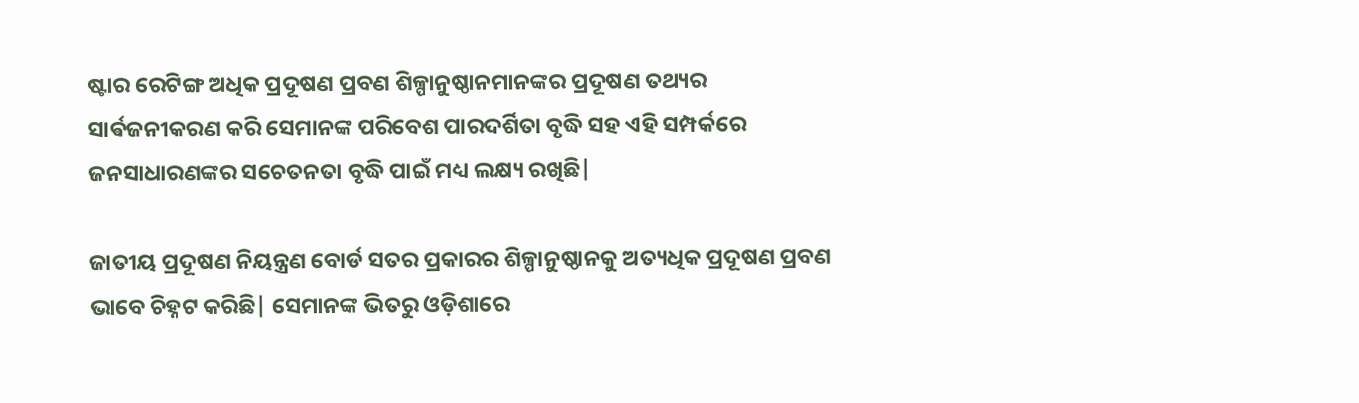ଷ୍ଟାର ରେଟିଙ୍ଗ ଅଧିକ ପ୍ରଦୂଷଣ ପ୍ରବଣ ଶିଳ୍ପାନୁଷ୍ଠାନମାନଙ୍କର ପ୍ରଦୂଷଣ ତଥ୍ୟର ସାର୍ଵଜନୀକରଣ କରି ସେମାନଙ୍କ ପରିବେଶ ପାରଦର୍ଶିତା ବୃଦ୍ଧି ସହ ଏହି ସମ୍ପର୍କରେ ଜନସାଧାରଣଙ୍କର ସଚେତନତା ବୃଦ୍ଧି ପାଇଁ ମଧ୍ୟ ଲକ୍ଷ୍ୟ ରଖିଛି|

ଜାତୀୟ ପ୍ରଦୂଷଣ ନିୟନ୍ତ୍ରଣ ବୋର୍ଡ ସତର ପ୍ରକାରର ଶିଳ୍ପାନୁଷ୍ଠାନକୁ ଅତ୍ୟଧିକ ପ୍ରଦୂଷଣ ପ୍ରବଣ ଭାବେ ଚିହ୍ନଟ କରିଛି| ସେମାନଙ୍କ ଭିତରୁ ଓଡ଼ିଶାରେ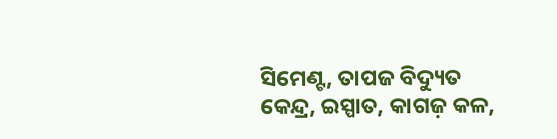ସିମେଣ୍ଟ, ତାପଜ ବିଦ୍ୟୁତ କେନ୍ଦ୍ର, ଇସ୍ପାତ, କାଗଜ଼ କଳ,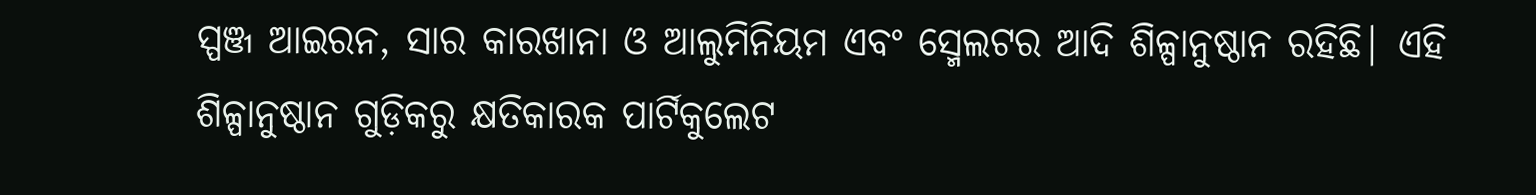ସ୍ପଞ୍ଜ ଆଇରନ, ସାର କାରଖାନା ଓ ଆଲୁମିନିୟମ ଏବଂ ସ୍ମେଲଟର ଆଦି ଶିଳ୍ପାନୁଷ୍ଠାନ ରହିଛି| ଏହି ଶିଳ୍ପାନୁଷ୍ଠାନ ଗୁଡ଼ିକରୁ କ୍ଷତିକାରକ ପାର୍ଟିକୁଲେଟ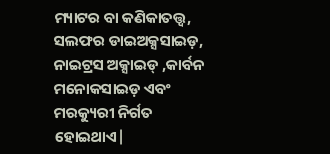ମ୍ୟାଟର ବା କଣିକାତତ୍ତ୍ୱ, ସଲଫର ଡାଇଅକ୍ସସାଇଡ଼, ନାଇଟ୍ରସ ଅକ୍ସାଇଡ୍ ,କାର୍ବନ ମନୋକସାଇଡ଼ ଏବଂ ମରକ୍ୟୁରୀ ନିର୍ଗତ ହୋଇଥାଏ|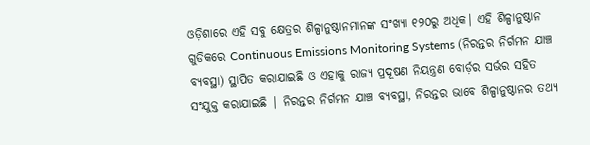ଓଡ଼ିଶାରେ ଏହି ସବୁ କ୍ଷେତ୍ରର ଶିଳ୍ପାନୁଷ୍ଠାନମାନଙ୍କ ସଂଖ୍ୟା ୧୨୦ରୁ ଅଧିକ| ଏହି ଶିଳ୍ପାନୁଷ୍ଠାନ ଗୁଡିକରେ Continuous Emissions Monitoring Systems (ନିରନ୍ତର ନିର୍ଗମନ ଯାଞ୍ଚ ବ୍ୟବସ୍ଥା) ସ୍ଥାପିତ କରାଯାଇଛି ଓ ଏହାକୁ ରାଜ୍ୟ ପ୍ରଦୂଷଣ ନିୟନ୍ତ୍ରଣ ବୋର୍ଡ଼ର ସର୍ଭର ସହିତ ସଂଯୁକ୍ତ କରାଯାଇଛି | ନିରନ୍ତର ନିର୍ଗମନ ଯାଞ୍ଚ ବ୍ୟବସ୍ଥା, ନିରନ୍ତର ଭାବେ ଶିଳ୍ପାନୁଷ୍ଠାନର ତଥ୍ୟ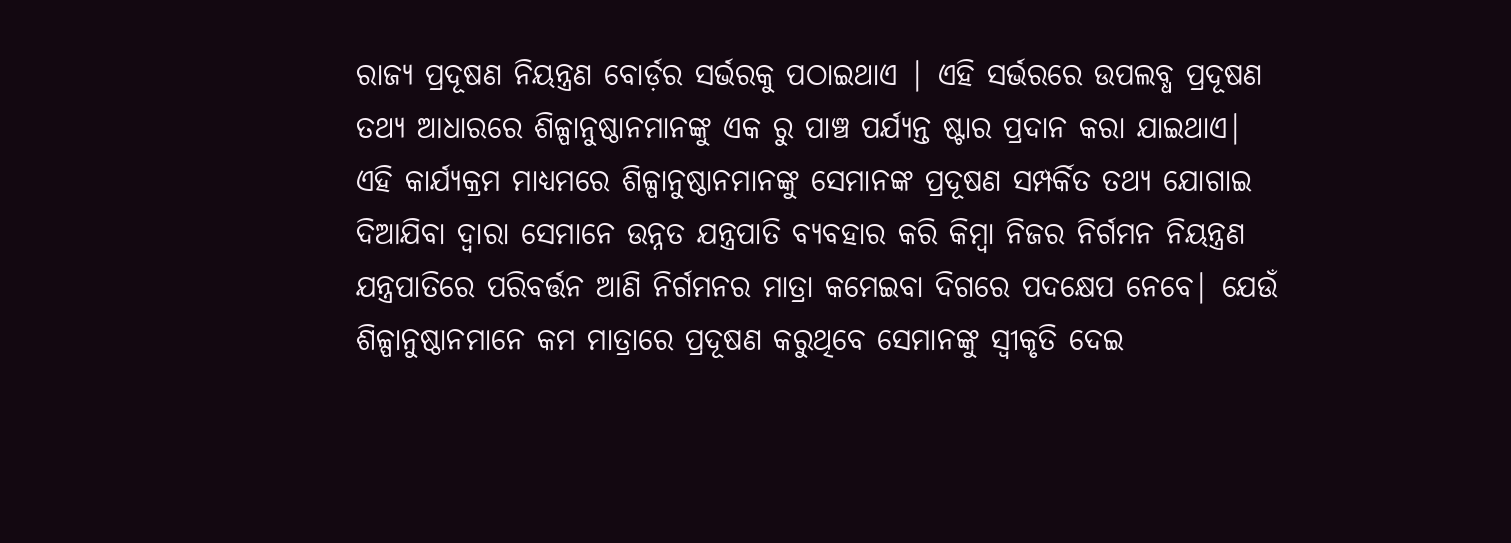ରାଜ୍ୟ ପ୍ରଦୂଷଣ ନିୟନ୍ତ୍ରଣ ବୋର୍ଡ଼ର ସର୍ଭରକୁ ପଠାଇଥାଏ | ଏହି ସର୍ଭରରେ ଉପଲବ୍ଧ ପ୍ରଦୂଷଣ ତଥ୍ୟ ଆଧାରରେ ଶିଳ୍ପାନୁଷ୍ଠାନମାନଙ୍କୁ ଏକ ରୁ ପାଞ୍ଚ ପର୍ଯ୍ୟନ୍ତ ଷ୍ଟାର ପ୍ରଦାନ କରା ଯାଇଥାଏ|
ଏହି କାର୍ଯ୍ୟକ୍ରମ ମାଧ୍ୟମରେ ଶିଳ୍ପାନୁଷ୍ଠାନମାନଙ୍କୁ ସେମାନଙ୍କ ପ୍ରଦୂଷଣ ସମ୍ପର୍କିତ ତଥ୍ୟ ଯୋଗାଇ ଦିଆଯିବା ଦ୍ୱାରା ସେମାନେ ଉନ୍ନତ ଯନ୍ତ୍ରପାତି ବ୍ୟବହାର କରି କିମ୍ବା ନିଜର ନିର୍ଗମନ ନିୟନ୍ତ୍ରଣ ଯନ୍ତ୍ରପାତିରେ ପରିବର୍ତ୍ତନ ଆଣି ନିର୍ଗମନର ମାତ୍ରା କମେଇବା ଦିଗରେ ପଦକ୍ଷେପ ନେବେ| ଯେଉଁ ଶିଳ୍ପାନୁଷ୍ଠାନମାନେ କମ ମାତ୍ରାରେ ପ୍ରଦୂଷଣ କରୁଥିବେ ସେମାନଙ୍କୁ ସ୍ୱୀକୃତି ଦେଇ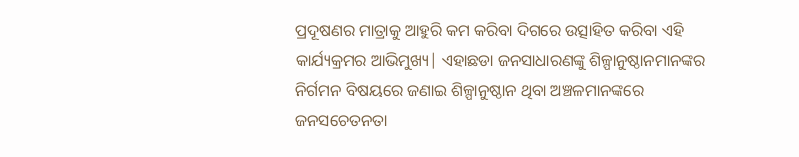ପ୍ରଦୂଷଣର ମାତ୍ରାକୁ ଆହୁରି କମ କରିବା ଦିଗରେ ଉତ୍ସାହିତ କରିବା ଏହି କାର୍ଯ୍ୟକ୍ରମର ଆଭିମୁଖ୍ୟ| ଏହାଛଡା ଜନସାଧାରଣଙ୍କୁ ଶିଳ୍ପାନୁଷ୍ଠାନମାନଙ୍କର ନିର୍ଗମନ ବିଷୟରେ ଜଣାଇ ଶିଳ୍ପାନୁଷ୍ଠାନ ଥିବା ଅଞ୍ଚଳମାନଙ୍କରେ ଜନସଚେତନତା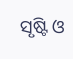ସୃଷ୍ଟି ଓ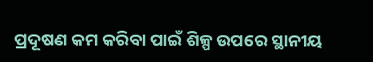ପ୍ରଦୂଷଣ କମ କରିବା ପାଇଁ ଶିଳ୍ପ ଉପରେ ସ୍ଥାନୀୟ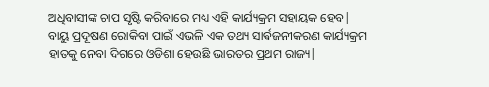ଅଧିବାସୀଙ୍କ ଚାପ ସୃଷ୍ଟି କରିବାରେ ମଧ୍ୟ ଏହି କାର୍ଯ୍ୟକ୍ରମ ସହାୟକ ହେବ|
ବାୟୁ ପ୍ରଦୂଷଣ ରୋକିବା ପାଇଁ ଏଭଳି ଏକ ତଥ୍ୟ ସାର୍ଵଜନୀକରଣ କାର୍ଯ୍ୟକ୍ରମ ହାତକୁ ନେବା ଦିଗରେ ଓଡିଶା ହେଉଛି ଭାରତର ପ୍ରଥମ ରାଜ୍ୟ|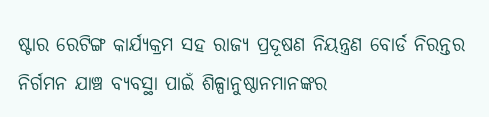ଷ୍ଟାର ରେଟିଙ୍ଗ କାର୍ଯ୍ୟକ୍ରମ ସହ ରାଜ୍ୟ ପ୍ରଦୂଷଣ ନିୟନ୍ତ୍ରଣ ବୋର୍ଡ ନିରନ୍ତର ନିର୍ଗମନ ଯାଞ୍ଚ ବ୍ୟବସ୍ଥା ପାଇଁ ଶିଳ୍ପାନୁଷ୍ଠାନମାନଙ୍କର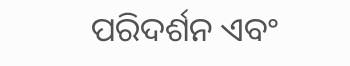ପରିଦର୍ଶନ ଏବଂ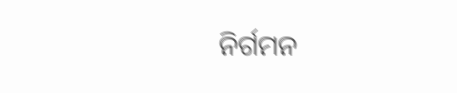ନିର୍ଗମନ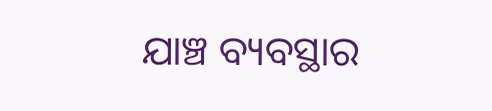ଯାଞ୍ଚ ବ୍ୟବସ୍ଥାର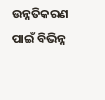ଉନ୍ନତିକରଣ ପାଇଁ ବିଭିନ୍ନ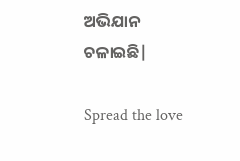ଅଭିଯାନ ଚଳାଇଛି|

Spread the love